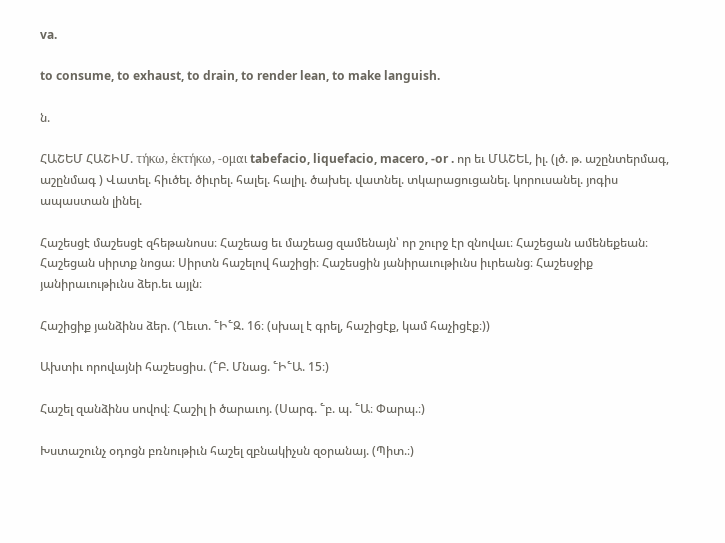va.

to consume, to exhaust, to drain, to render lean, to make languish.

ն.

ՀԱՇԵՄ ՀԱՇԻՄ. τήκω, ἑκτήκω, -ομαι tabefacio, liquefacio, macero, -or . որ եւ ՄԱՇԵԼ, իլ. (լծ. թ. աշընտերմագ, աշընմագ ) Վատել. հիւծել. ծիւրել. հալել. հալիլ. ծախել. վատնել. տկարացուցանել. կորուսանել. յոգիս ապաստան լինել.

Հաշեսցէ մաշեսցէ զհեթանոսս։ Հաշեաց եւ մաշեաց զամենայն՝ որ շուրջ էր զնովաւ։ Հաշեցան ամենեքեան։ Հաշեցան սիրտք նոցա։ Սիրտն հաշելով հաշիցի։ Հաշեսցին յանիրաւութիւնս իւրեանց։ Հաշեսջիք յանիրաւութիւնս ձեր.եւ այլն։

Հաշիցիք յանձինս ձեր. (Ղեւտ. ՟Ի՟Զ. 16։ (սխալ է գրել, հաշիցէք, կամ հաչիցէք։))

Ախտիւ որովայնի հաշեսցիս. (՟Բ. Մնաց. ՟Ի՟Ա. 15։)

Հաշել զանձինս սովով։ Հաշիլ ի ծարաւոյ. (Սարգ. ՟բ. պ. ՟Ա։ Փարպ.։)

Խստաշունչ օդոցն բռնութիւն հաշել զբնակիչսն զօրանայ. (Պիտ.։)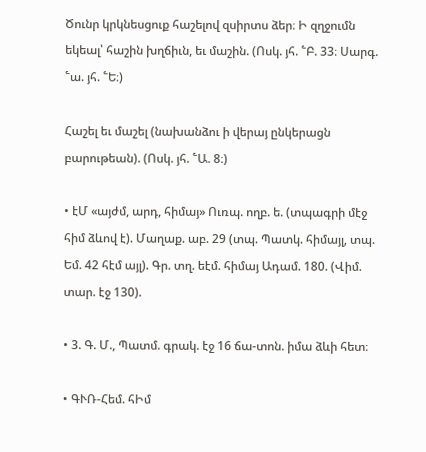Ծունր կրկնեսցուք հաշելով զսիրտս ձեր։ Ի զղջումն եկեալ՝ հաշին խղճիւն, եւ մաշին. (Ոսկ. յհ. ՟Բ. 33։ Սարգ. ՟ա. յհ. ՟Ե։)

Հաշել եւ մաշել (նախանձու ի վերայ ընկերացն բարութեան). (Ոսկ. յհ. ՟Ա. 8։)

• էՄ «այժմ, արդ, հիմայ» Ուռպ. ողբ. ե. (տպագրի մէջ հիմ ձևով է). Մաղաք. աբ. 29 (տպ. Պատկ. հիմայլ, տպ. Եմ. 42 հէմ այլ). Գր. տղ. եէմ. հիմայ Ադամ. 180. (Վիմ. տար. էջ 130).

• 3. Գ. Մ., Պատմ. գրակ. էջ 16 ճա-տոն. իմա ձևի հետ։

• ԳՒՌ-Հեմ. հԻմ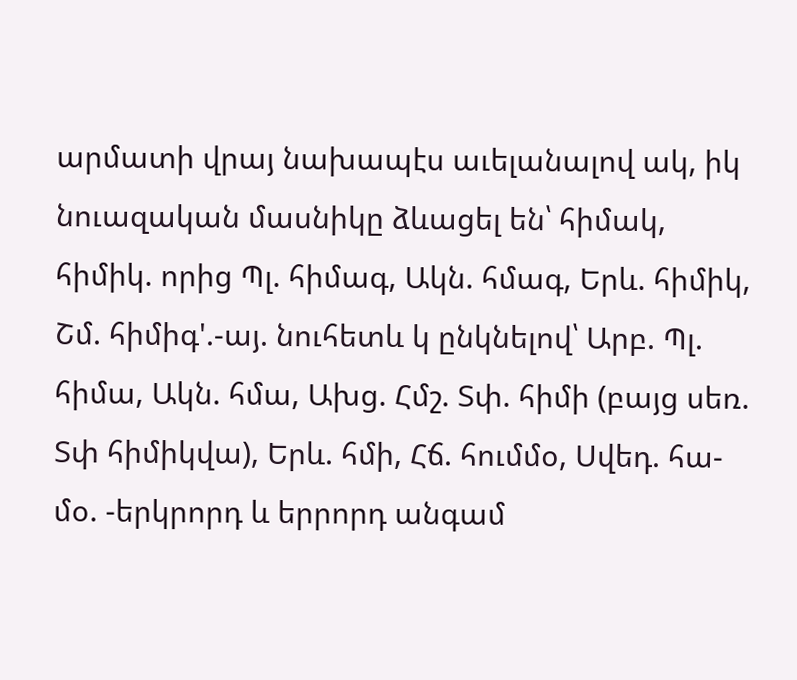արմատի վրայ նախապէս աւելանալով ակ, իկ նուազական մասնիկը ձևացել են՝ հիմակ, հիմիկ. որից Պլ. հիմագ, Ակն. հմագ, Երև. հիմիկ, Շմ. հիմիգ'.-այ. նուհետև կ ընկնելով՝ Արբ. Պլ. հիմա, Ակն. հմա, Ախց. Հմշ. Տփ. հիմի (բայց սեռ. Տփ հիմիկվա), Երև. հմի, Հճ. հումմօ, Սվեդ. հա-մօ. -երկրորդ և երրորդ անգամ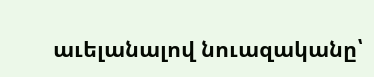աւելանալով նուազականը՝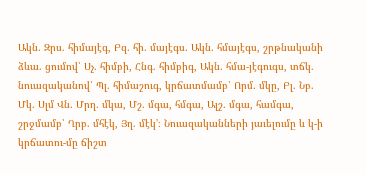Ակն. Զրս. հիմայէգ, Բզ. հի. մայէգս. Ակն. հմայէգս, շրթնականի ձևա. ցումով՝ Սչ. հիմբի, Հնգ. հիմբիգ, Ակն. հմա-յէգուգս, տճկ. նուազականով՝ Պլ. հիմաշուգ, կրճատմամբ՝ Որմ. մկը, Բլ. Նբ. Մկ. Սլմ Վն. Մրղ. մկա, Մշ. մգա, հմգա, Ալշ. մգա, համգա, շրջմամբ՝ Ղրբ. մհէկ, Յղ. մէկ'։ Նուազականների յաւելումը և կ-ի կրճատու-մը ճիշտ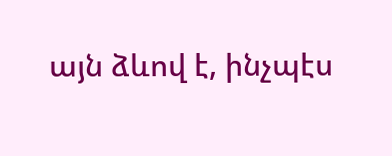այն ձևով է, ինչպէս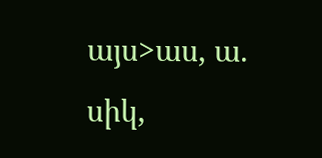այս>աս, ա. սիկ,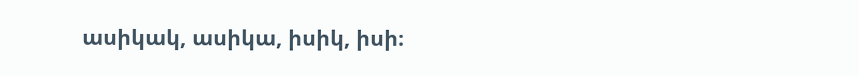ասիկակ, ասիկա, իսիկ, իսի։